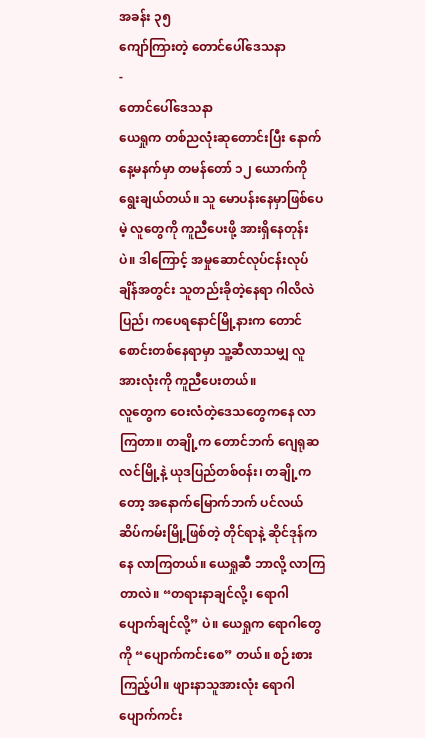အခန်း ၃၅
ကျော်ကြားတဲ့ တောင်ပေါ်ဒေသနာ
-
တောင်ပေါ်ဒေသနာ
ယေရှုက တစ်ညလုံးဆုတောင်းပြီး နောက်နေ့မနက်မှာ တမန်တော် ၁၂ ယောက်ကို ရွေးချယ်တယ်။ သူ မောပန်းနေမှာဖြစ်ပေမဲ့ လူတွေကို ကူညီပေးဖို့ အားရှိနေတုန်းပဲ။ ဒါကြောင့် အမှုဆောင်လုပ်ငန်းလုပ်ချိန်အတွင်း သူတည်းခိုတဲ့နေရာ ဂါလိလဲပြည်၊ ကပေရနောင်မြို့နားက တောင်စောင်းတစ်နေရာမှာ သူ့ဆီလာသမျှ လူအားလုံးကို ကူညီပေးတယ်။
လူတွေက ဝေးလံတဲ့ဒေသတွေကနေ လာကြတာ။ တချို့က တောင်ဘက် ဂျေရုဆလင်မြို့နဲ့ ယုဒပြည်တစ်ဝန်း၊ တချို့ကတော့ အနောက်မြောက်ဘက် ပင်လယ်ဆိပ်ကမ်းမြို့ဖြစ်တဲ့ တိုင်ရာနဲ့ ဆိုင်ဒုန်ကနေ လာကြတယ်။ ယေရှုဆီ ဘာလို့ လာကြတာလဲ။ “တရားနာချင်လို့၊ ရောဂါပျောက်ချင်လို့” ပဲ။ ယေရှုက ရောဂါတွေကို “ပျောက်ကင်းစေ” တယ်။ စဉ်းစားကြည့်ပါ။ ဖျားနာသူအားလုံး ရောဂါပျောက်ကင်း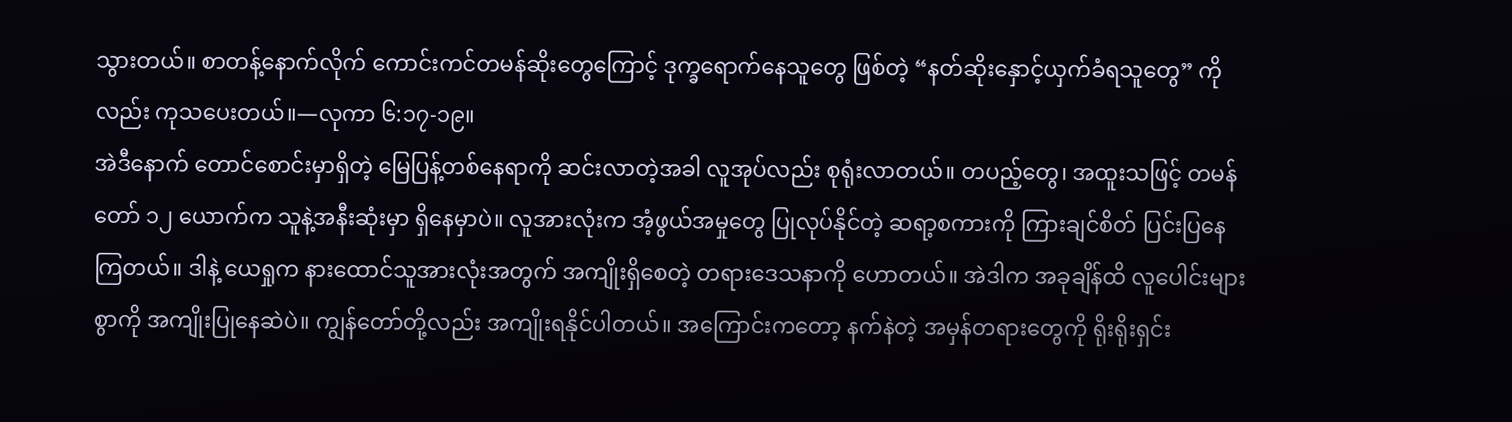သွားတယ်။ စာတန့်နောက်လိုက် ကောင်းကင်တမန်ဆိုးတွေကြောင့် ဒုက္ခရောက်နေသူတွေ ဖြစ်တဲ့ “နတ်ဆိုးနှောင့်ယှက်ခံရသူတွေ” ကိုလည်း ကုသပေးတယ်။—လုကာ ၆:၁၇-၁၉။
အဲဒီနောက် တောင်စောင်းမှာရှိတဲ့ မြေပြန့်တစ်နေရာကို ဆင်းလာတဲ့အခါ လူအုပ်လည်း စုရုံးလာတယ်။ တပည့်တွေ၊ အထူးသဖြင့် တမန်တော် ၁၂ ယောက်က သူနဲ့အနီးဆုံးမှာ ရှိနေမှာပဲ။ လူအားလုံးက အံ့ဖွယ်အမှုတွေ ပြုလုပ်နိုင်တဲ့ ဆရာ့စကားကို ကြားချင်စိတ် ပြင်းပြနေကြတယ်။ ဒါနဲ့ ယေရှုက နားထောင်သူအားလုံးအတွက် အကျိုးရှိစေတဲ့ တရားဒေသနာကို ဟောတယ်။ အဲဒါက အခုချိန်ထိ လူပေါင်းများစွာကို အကျိုးပြုနေဆဲပဲ။ ကျွန်တော်တို့လည်း အကျိုးရနိုင်ပါတယ်။ အကြောင်းကတော့ နက်နဲတဲ့ အမှန်တရားတွေကို ရိုးရိုးရှင်း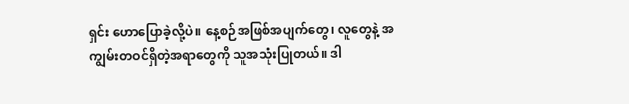ရှင်း ဟောပြောခဲ့လို့ပဲ။ နေ့စဉ်အဖြစ်အပျက်တွေ၊ လူတွေနဲ့ အကျွမ်းတဝင်ရှိတဲ့အရာတွေကို သူအသုံးပြုတယ်။ ဒါ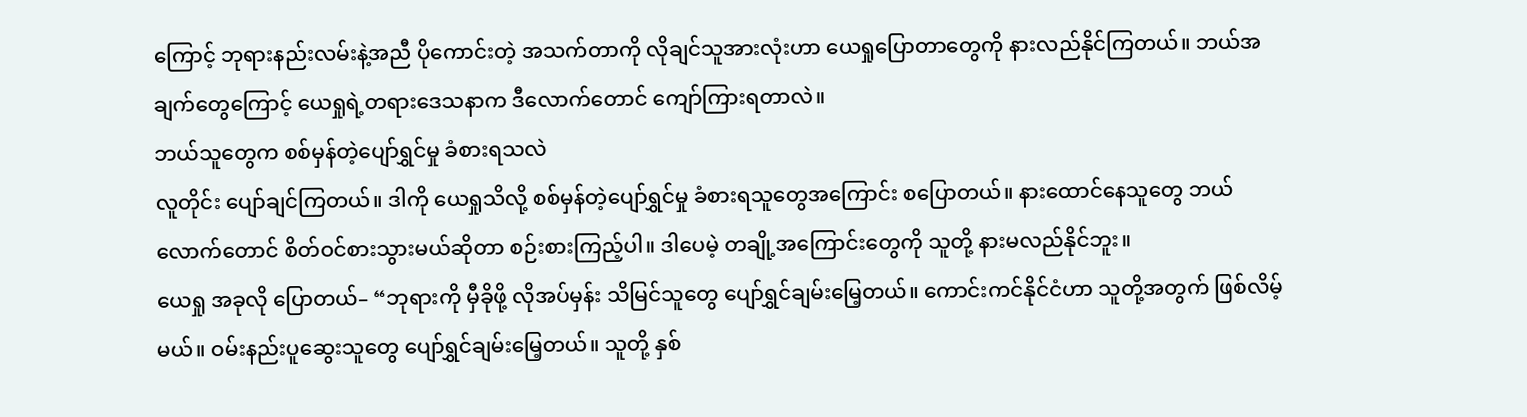ကြောင့် ဘုရားနည်းလမ်းနဲ့အညီ ပိုကောင်းတဲ့ အသက်တာကို လိုချင်သူအားလုံးဟာ ယေရှုပြောတာတွေကို နားလည်နိုင်ကြတယ်။ ဘယ်အချက်တွေကြောင့် ယေရှုရဲ့တရားဒေသနာက ဒီလောက်တောင် ကျော်ကြားရတာလဲ။
ဘယ်သူတွေက စစ်မှန်တဲ့ပျော်ရွှင်မှု ခံစားရသလဲ
လူတိုင်း ပျော်ချင်ကြတယ်။ ဒါကို ယေရှုသိလို့ စစ်မှန်တဲ့ပျော်ရွှင်မှု ခံစားရသူတွေအကြောင်း စပြောတယ်။ နားထောင်နေသူတွေ ဘယ်လောက်တောင် စိတ်ဝင်စားသွားမယ်ဆိုတာ စဉ်းစားကြည့်ပါ။ ဒါပေမဲ့ တချို့အကြောင်းတွေကို သူတို့ နားမလည်နိုင်ဘူး။
ယေရှု အခုလို ပြောတယ်– “ဘုရားကို မှီခိုဖို့ လိုအပ်မှန်း သိမြင်သူတွေ ပျော်ရွှင်ချမ်းမြေ့တယ်။ ကောင်းကင်နိုင်ငံဟာ သူတို့အတွက် ဖြစ်လိမ့်မယ်။ ဝမ်းနည်းပူဆွေးသူတွေ ပျော်ရွှင်ချမ်းမြေ့တယ်။ သူတို့ နှစ်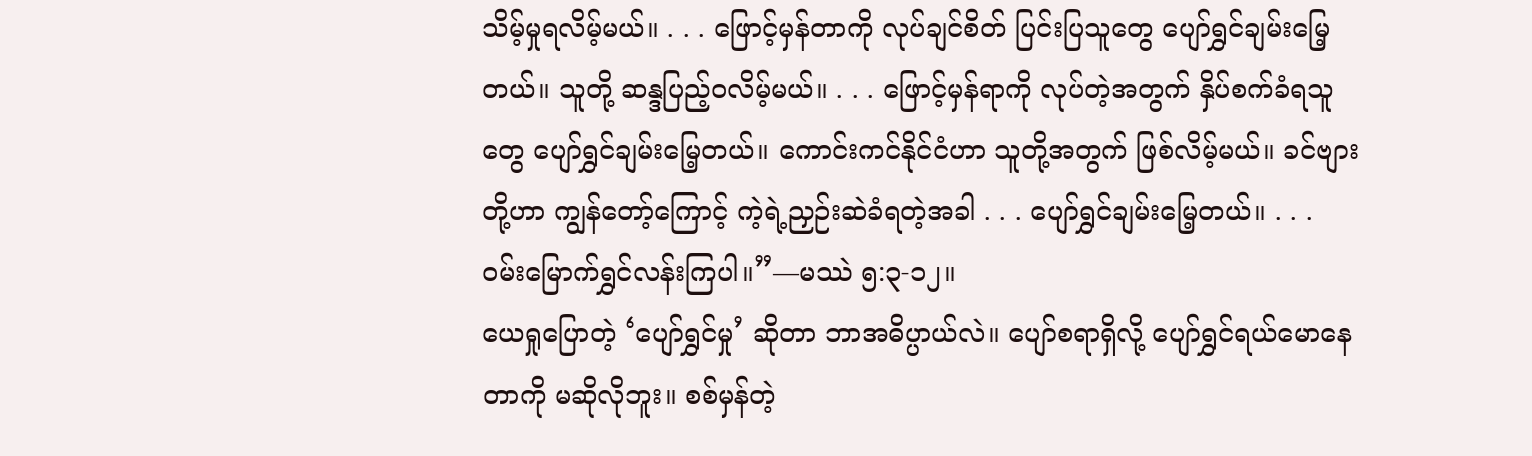သိမ့်မှုရလိမ့်မယ်။ . . . ဖြောင့်မှန်တာကို လုပ်ချင်စိတ် ပြင်းပြသူတွေ ပျော်ရွှင်ချမ်းမြေ့တယ်။ သူတို့ ဆန္ဒပြည့်ဝလိမ့်မယ်။ . . . ဖြောင့်မှန်ရာကို လုပ်တဲ့အတွက် နှိပ်စက်ခံရသူတွေ ပျော်ရွှင်ချမ်းမြေ့တယ်။ ကောင်းကင်နိုင်ငံဟာ သူတို့အတွက် ဖြစ်လိမ့်မယ်။ ခင်ဗျားတို့ဟာ ကျွန်တော့်ကြောင့် ကဲ့ရဲ့ညှဉ်းဆဲခံရတဲ့အခါ . . . ပျော်ရွှင်ချမ်းမြေ့တယ်။ . . . ဝမ်းမြောက်ရွှင်လန်းကြပါ။”—မဿဲ ၅:၃-၁၂။
ယေရှုပြောတဲ့ ‘ပျော်ရွှင်မှု’ ဆိုတာ ဘာအဓိပ္ပာယ်လဲ။ ပျော်စရာရှိလို့ ပျော်ရွှင်ရယ်မောနေတာကို မဆိုလိုဘူး။ စစ်မှန်တဲ့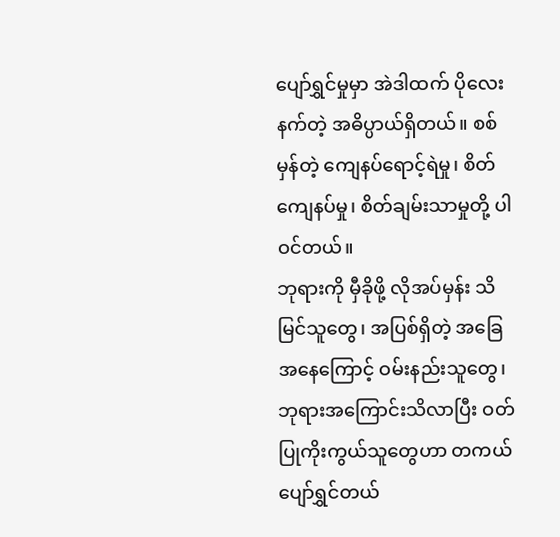ပျော်ရွှင်မှုမှာ အဲဒါထက် ပိုလေးနက်တဲ့ အဓိပ္ပာယ်ရှိတယ်။ စစ်မှန်တဲ့ ကျေနပ်ရောင့်ရဲမှု၊ စိတ်ကျေနပ်မှု၊ စိတ်ချမ်းသာမှုတို့ ပါဝင်တယ်။
ဘုရားကို မှီခိုဖို့ လိုအပ်မှန်း သိမြင်သူတွေ၊ အပြစ်ရှိတဲ့ အခြေအနေကြောင့် ဝမ်းနည်းသူတွေ၊ ဘုရားအကြောင်းသိလာပြီး ဝတ်ပြုကိုးကွယ်သူတွေဟာ တကယ်ပျော်ရွှင်တယ်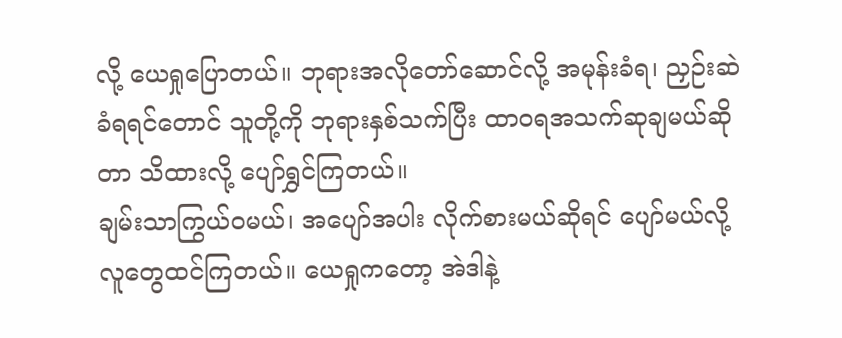လို့ ယေရှုပြောတယ်။ ဘုရားအလိုတော်ဆောင်လို့ အမုန်းခံရ၊ ညှဉ်းဆဲခံရရင်တောင် သူတို့ကို ဘုရားနှစ်သက်ပြီး ထာဝရအသက်ဆုချမယ်ဆိုတာ သိထားလို့ ပျော်ရွှင်ကြတယ်။
ချမ်းသာကြွယ်ဝမယ်၊ အပျော်အပါး လိုက်စားမယ်ဆိုရင် ပျော်မယ်လို့ လူတွေထင်ကြတယ်။ ယေရှုကတော့ အဲဒါနဲ့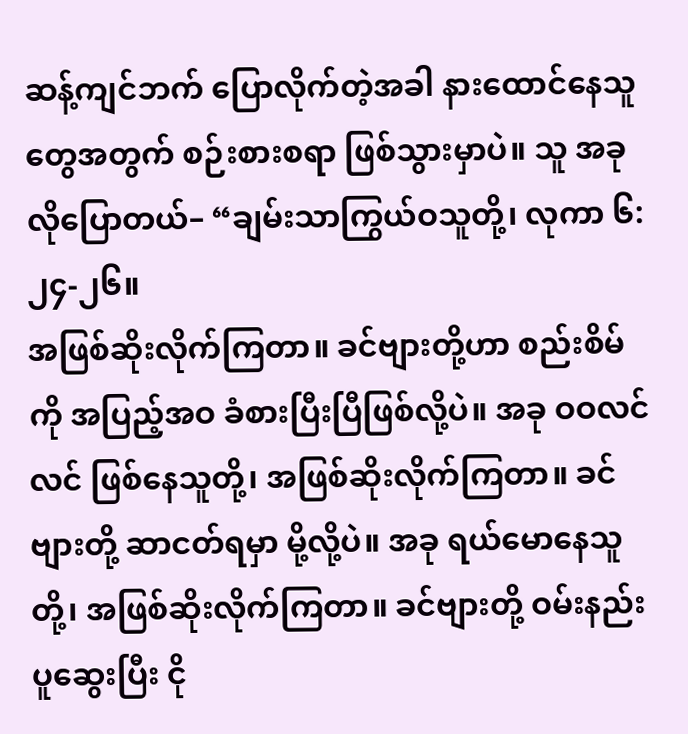ဆန့်ကျင်ဘက် ပြောလိုက်တဲ့အခါ နားထောင်နေသူတွေအတွက် စဉ်းစားစရာ ဖြစ်သွားမှာပဲ။ သူ အခုလိုပြောတယ်– “ချမ်းသာကြွယ်ဝသူတို့၊ လုကာ ၆:၂၄-၂၆။
အဖြစ်ဆိုးလိုက်ကြတာ။ ခင်ဗျားတို့ဟာ စည်းစိမ်ကို အပြည့်အဝ ခံစားပြီးပြီဖြစ်လို့ပဲ။ အခု ဝဝလင်လင် ဖြစ်နေသူတို့၊ အဖြစ်ဆိုးလိုက်ကြတာ။ ခင်ဗျားတို့ ဆာငတ်ရမှာ မို့လို့ပဲ။ အခု ရယ်မောနေသူတို့၊ အဖြစ်ဆိုးလိုက်ကြတာ။ ခင်ဗျားတို့ ဝမ်းနည်းပူဆွေးပြီး ငို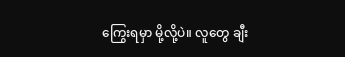ကြွေးရမှာ မို့လို့ပဲ။ လူတွေ ချီး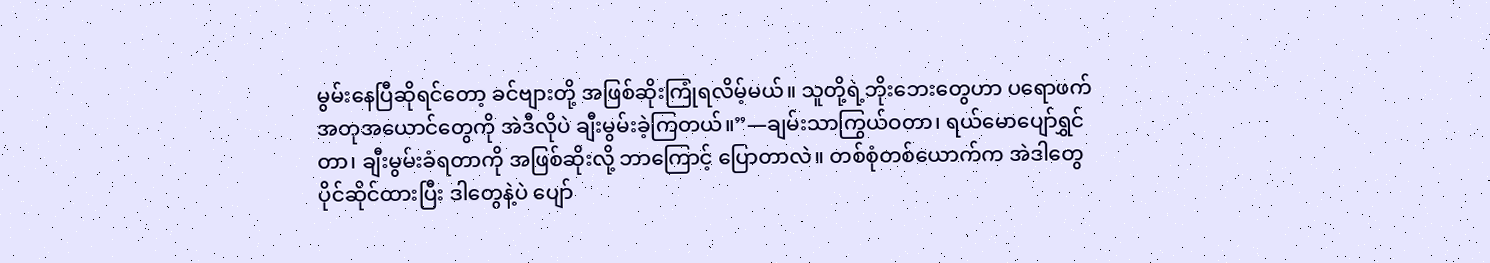မွမ်းနေပြီဆိုရင်တော့ ခင်ဗျားတို့ အဖြစ်ဆိုးကြုံရလိမ့်မယ်။ သူတို့ရဲ့ဘိုးဘေးတွေဟာ ပရောဖက်အတုအယောင်တွေကို အဲဒီလိုပဲ ချီးမွမ်းခဲ့ကြတယ်။”—ချမ်းသာကြွယ်ဝတာ၊ ရယ်မောပျော်ရွှင်တာ၊ ချီးမွမ်းခံရတာကို အဖြစ်ဆိုးလို့ ဘာကြောင့် ပြောတာလဲ။ တစ်စုံတစ်ယောက်က အဲဒါတွေ ပိုင်ဆိုင်ထားပြီး ဒါတွေနဲ့ပဲ ပျော်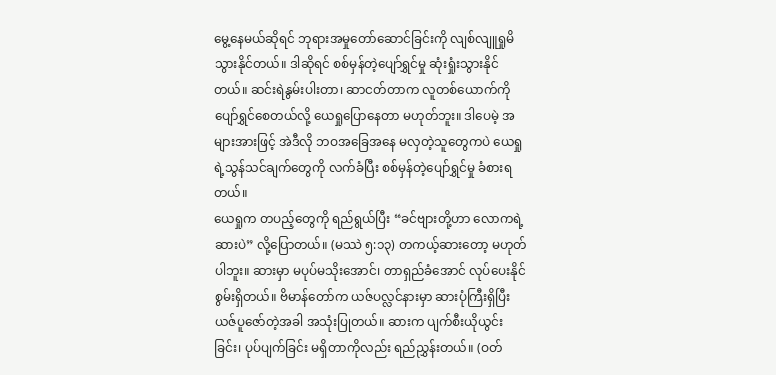မွေ့နေမယ်ဆိုရင် ဘုရားအမှုတော်ဆောင်ခြင်းကို လျစ်လျူရှုမိသွားနိုင်တယ်။ ဒါဆိုရင် စစ်မှန်တဲ့ပျော်ရွှင်မှု ဆုံးရှုံးသွားနိုင်တယ်။ ဆင်းရဲနွမ်းပါးတာ၊ ဆာငတ်တာက လူတစ်ယောက်ကို ပျော်ရွှင်စေတယ်လို့ ယေရှုပြောနေတာ မဟုတ်ဘူး။ ဒါပေမဲ့ အများအားဖြင့် အဲဒီလို ဘဝအခြေအနေ မလှတဲ့သူတွေကပဲ ယေရှုရဲ့သွန်သင်ချက်တွေကို လက်ခံပြီး စစ်မှန်တဲ့ပျော်ရွှင်မှု ခံစားရတယ်။
ယေရှုက တပည့်တွေကို ရည်ရွယ်ပြီး “ခင်ဗျားတို့ဟာ လောကရဲ့ဆားပဲ” လို့ပြောတယ်။ (မဿဲ ၅:၁၃) တကယ့်ဆားတော့ မဟုတ်ပါဘူး။ ဆားမှာ မပုပ်မသိုးအောင်၊ တာရှည်ခံအောင် လုပ်ပေးနိုင်စွမ်းရှိတယ်။ ဗိမာန်တော်က ယဇ်ပလ္လင်နားမှာ ဆားပုံကြီးရှိပြီး ယဇ်ပူဇော်တဲ့အခါ အသုံးပြုတယ်။ ဆားက ပျက်စီးယိုယွင်းခြင်း၊ ပုပ်ပျက်ခြင်း မရှိတာကိုလည်း ရည်ညွှန်းတယ်။ (ဝတ်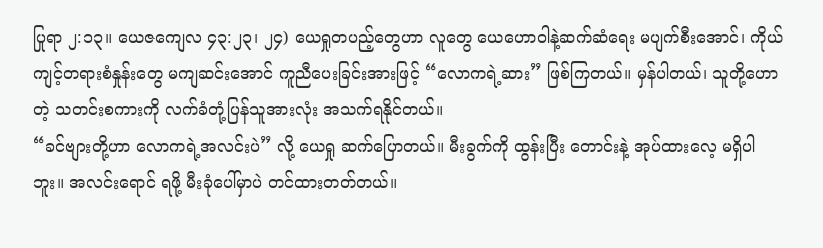ပြုရာ ၂:၁၃။ ယေဇကျေလ ၄၃:၂၃၊ ၂၄) ယေရှုတပည့်တွေဟာ လူတွေ ယေဟောဝါနဲ့ဆက်ဆံရေး မပျက်စီးအောင်၊ ကိုယ်ကျင့်တရားစံနှုန်းတွေ မကျဆင်းအောင် ကူညီပေးခြင်းအားဖြင့် “လောကရဲ့ဆား” ဖြစ်ကြတယ်။ မှန်ပါတယ်၊ သူတို့ဟောတဲ့ သတင်းစကားကို လက်ခံတုံ့ပြန်သူအားလုံး အသက်ရနိုင်တယ်။
“ခင်ဗျားတို့ဟာ လောကရဲ့အလင်းပဲ” လို့ ယေရှု ဆက်ပြောတယ်။ မီးခွက်ကို ထွန်းပြီး တောင်းနဲ့ အုပ်ထားလေ့ မရှိပါဘူး။ အလင်းရောင် ရဖို့ မီးခုံပေါ်မှာပဲ တင်ထားတတ်တယ်။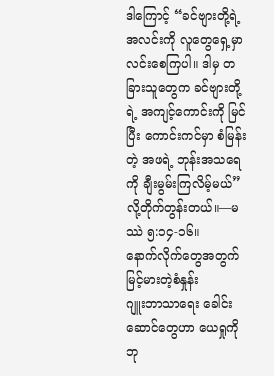ဒါကြောင့် “ခင်ဗျားတို့ရဲ့ အလင်းကို လူတွေရှေ့မှာ လင်းစေကြပါ။ ဒါမှ တခြားသူတွေက ခင်ဗျားတို့ရဲ့ အကျင့်ကောင်းကို မြင်ပြီး ကောင်းကင်မှာ စံမြန်းတဲ့ အဖရဲ့ ဘုန်းအသရေကို ချီးမွမ်းကြလိမ့်မယ်” လို့တိုက်တွန်းတယ်။—မဿဲ ၅:၁၄-၁၆။
နောက်လိုက်တွေအတွက် မြင့်မားတဲ့စံနှုန်း
ဂျူးဘာသာရေး ခေါင်းဆောင်တွေဟာ ယေရှုကို ဘု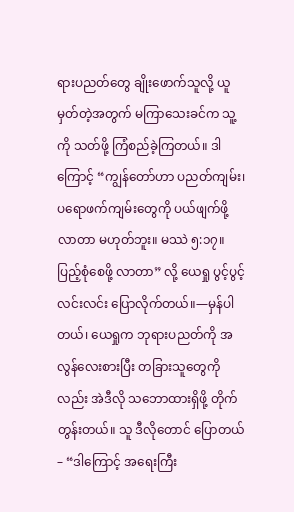ရားပညတ်တွေ ချိုးဖောက်သူလို့ ယူမှတ်တဲ့အတွက် မကြာသေးခင်က သူ့ကို သတ်ဖို့ ကြံစည်ခဲ့ကြတယ်။ ဒါကြောင့် “ကျွန်တော်ဟာ ပညတ်ကျမ်း၊ ပရောဖက်ကျမ်းတွေကို ပယ်ဖျက်ဖို့ လာတာ မဟုတ်ဘူး။ မဿဲ ၅:၁၇။
ပြည့်စုံစေဖို့ လာတာ” လို့ ယေရှု ပွင့်ပွင့်လင်းလင်း ပြောလိုက်တယ်။—မှန်ပါတယ်၊ ယေရှုက ဘုရားပညတ်ကို အလွန်လေးစားပြီး တခြားသူတွေကိုလည်း အဲဒီလို သဘောထားရှိဖို့ တိုက်တွန်းတယ်။ သူ ဒီလိုတောင် ပြောတယ်– “ဒါကြောင့် အရေးကြီး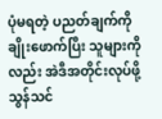ပုံမရတဲ့ ပညတ်ချက်ကို ချိုးဖောက်ပြီး သူများကိုလည်း အဲဒီအတိုင်းလုပ်ဖို့ သွန်သင်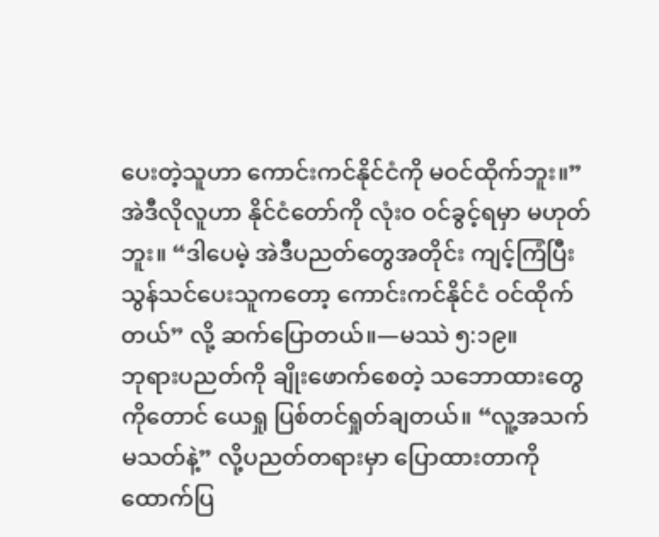ပေးတဲ့သူဟာ ကောင်းကင်နိုင်ငံကို မဝင်ထိုက်ဘူး။” အဲဒီလိုလူဟာ နိုင်ငံတော်ကို လုံးဝ ဝင်ခွင့်ရမှာ မဟုတ်ဘူး။ “ဒါပေမဲ့ အဲဒီပညတ်တွေအတိုင်း ကျင့်ကြံပြီး သွန်သင်ပေးသူကတော့ ကောင်းကင်နိုင်ငံ ဝင်ထိုက်တယ်” လို့ ဆက်ပြောတယ်။—မဿဲ ၅:၁၉။
ဘုရားပညတ်ကို ချိုးဖောက်စေတဲ့ သဘောထားတွေကိုတောင် ယေရှု ပြစ်တင်ရှုတ်ချတယ်။ “လူ့အသက် မသတ်နဲ့” လို့ပညတ်တရားမှာ ပြောထားတာကို ထောက်ပြ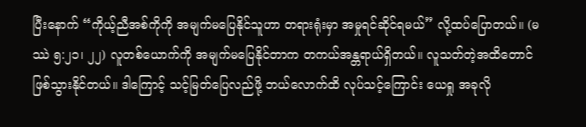ပြီးနောက် “ကိုယ့်ညီအစ်ကိုကို အမျက်မပြေနိုင်သူဟာ တရားရုံးမှာ အမှုရင်ဆိုင်ရမယ်” လို့ထပ်ပြောတယ်။ (မဿဲ ၅:၂၁၊ ၂၂) လူတစ်ယောက်ကို အမျက်မပြေနိုင်တာက တကယ်အန္တရာယ်ရှိတယ်။ လူသတ်တဲ့အထိတောင် ဖြစ်သွားနိုင်တယ်။ ဒါကြောင့် သင့်မြတ်ပြေလည်ဖို့ ဘယ်လောက်ထိ လုပ်သင့်ကြောင်း ယေရှု အခုလို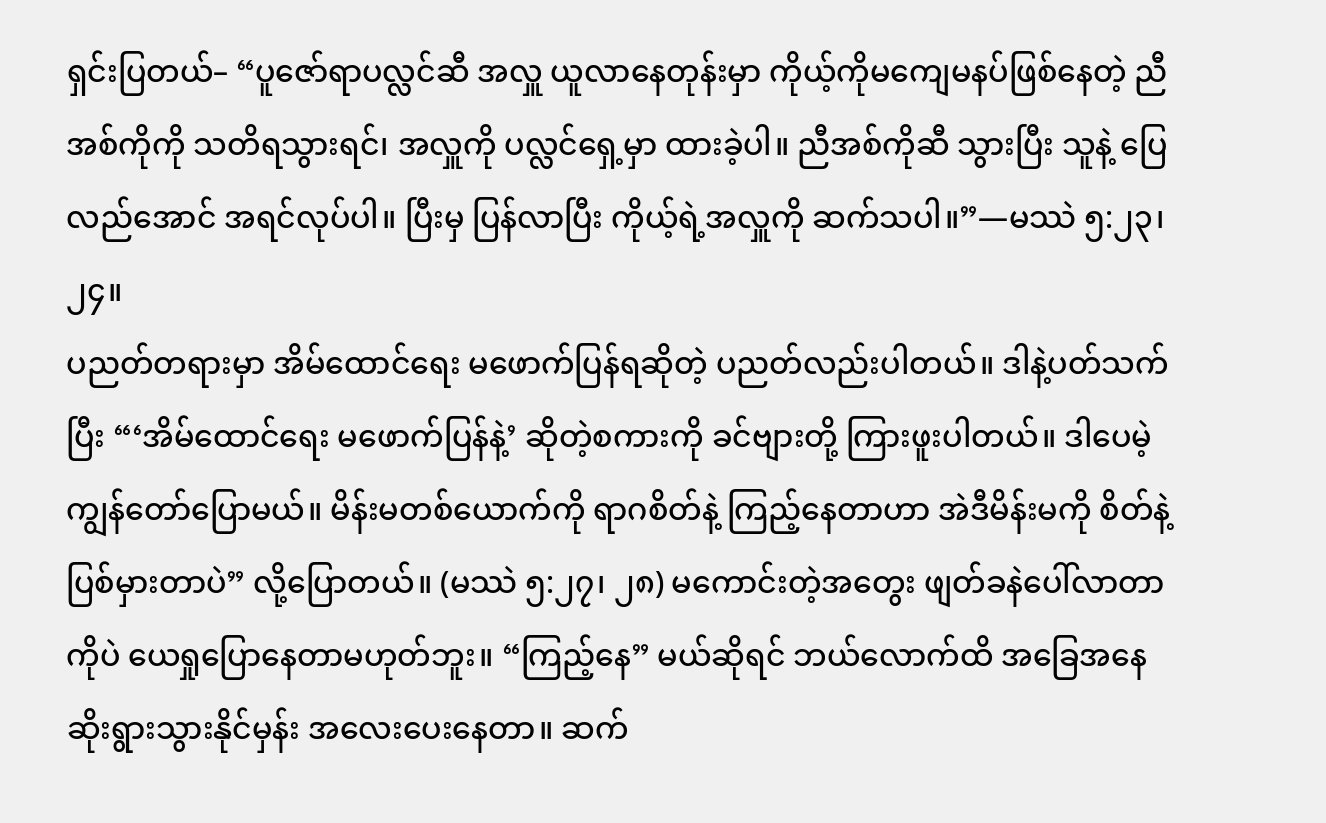ရှင်းပြတယ်– “ပူဇော်ရာပလ္လင်ဆီ အလှူ ယူလာနေတုန်းမှာ ကိုယ့်ကိုမကျေမနပ်ဖြစ်နေတဲ့ ညီအစ်ကိုကို သတိရသွားရင်၊ အလှူကို ပလ္လင်ရှေ့မှာ ထားခဲ့ပါ။ ညီအစ်ကိုဆီ သွားပြီး သူနဲ့ ပြေလည်အောင် အရင်လုပ်ပါ။ ပြီးမှ ပြန်လာပြီး ကိုယ့်ရဲ့အလှူကို ဆက်သပါ။”—မဿဲ ၅:၂၃၊ ၂၄။
ပညတ်တရားမှာ အိမ်ထောင်ရေး မဖောက်ပြန်ရဆိုတဲ့ ပညတ်လည်းပါတယ်။ ဒါနဲ့ပတ်သက်ပြီး “‘အိမ်ထောင်ရေး မဖောက်ပြန်နဲ့’ ဆိုတဲ့စကားကို ခင်ဗျားတို့ ကြားဖူးပါတယ်။ ဒါပေမဲ့ ကျွန်တော်ပြောမယ်။ မိန်းမတစ်ယောက်ကို ရာဂစိတ်နဲ့ ကြည့်နေတာဟာ အဲဒီမိန်းမကို စိတ်နဲ့ပြစ်မှားတာပဲ” လို့ပြောတယ်။ (မဿဲ ၅:၂၇၊ ၂၈) မကောင်းတဲ့အတွေး ဖျတ်ခနဲပေါ်လာတာကိုပဲ ယေရှုပြောနေတာမဟုတ်ဘူး။ “ကြည့်နေ” မယ်ဆိုရင် ဘယ်လောက်ထိ အခြေအနေ ဆိုးရွားသွားနိုင်မှန်း အလေးပေးနေတာ။ ဆက်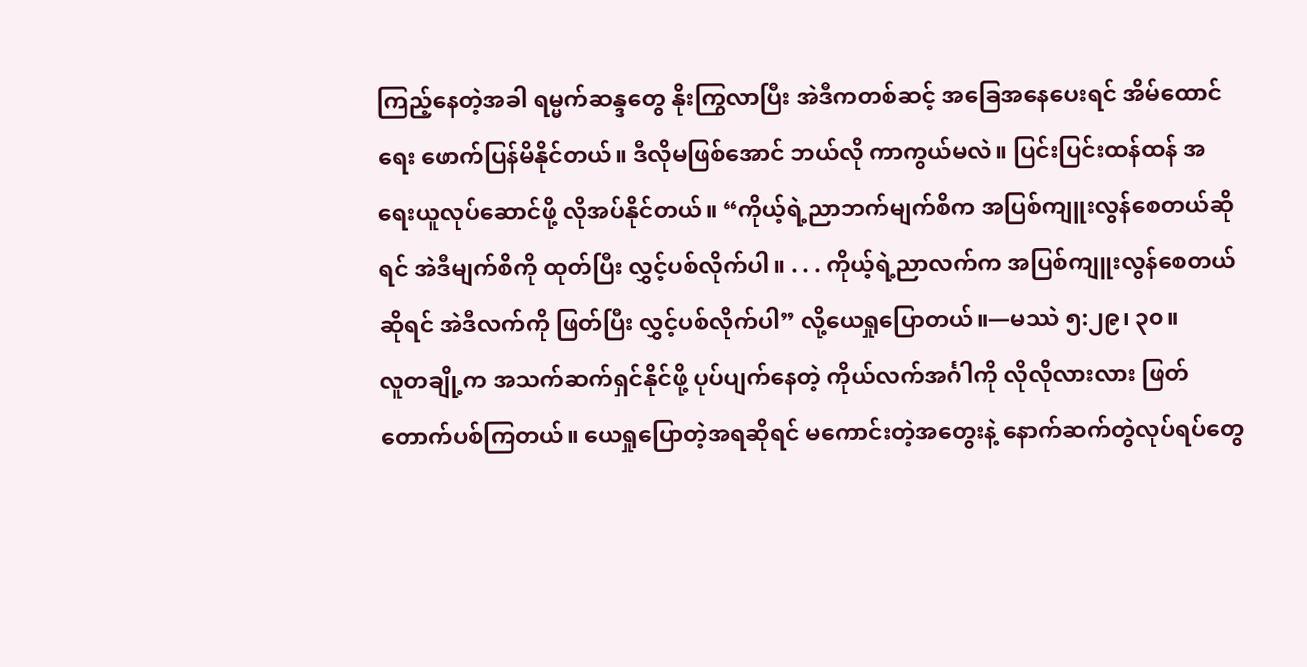ကြည့်နေတဲ့အခါ ရမ္မက်ဆန္ဒတွေ နိုးကြွလာပြီး အဲဒီကတစ်ဆင့် အခြေအနေပေးရင် အိမ်ထောင်ရေး ဖောက်ပြန်မိနိုင်တယ်။ ဒီလိုမဖြစ်အောင် ဘယ်လို ကာကွယ်မလဲ။ ပြင်းပြင်းထန်ထန် အရေးယူလုပ်ဆောင်ဖို့ လိုအပ်နိုင်တယ်။ “ကိုယ့်ရဲ့ညာဘက်မျက်စိက အပြစ်ကျူးလွန်စေတယ်ဆိုရင် အဲဒီမျက်စိကို ထုတ်ပြီး လွှင့်ပစ်လိုက်ပါ။ . . . ကိုယ့်ရဲ့ညာလက်က အပြစ်ကျူးလွန်စေတယ်ဆိုရင် အဲဒီလက်ကို ဖြတ်ပြီး လွှင့်ပစ်လိုက်ပါ” လို့ယေရှုပြောတယ်။—မဿဲ ၅:၂၉၊ ၃၀။
လူတချို့က အသက်ဆက်ရှင်နိုင်ဖို့ ပုပ်ပျက်နေတဲ့ ကိုယ်လက်အင်္ဂါကို လိုလိုလားလား ဖြတ်တောက်ပစ်ကြတယ်။ ယေရှုပြောတဲ့အရဆိုရင် မကောင်းတဲ့အတွေးနဲ့ နောက်ဆက်တွဲလုပ်ရပ်တွေ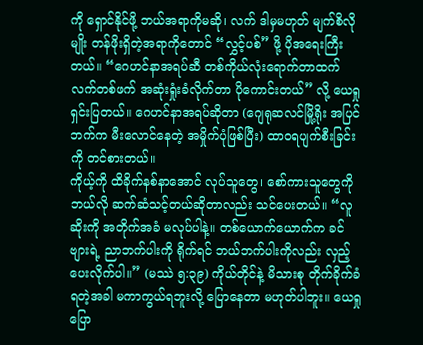ကို ရှောင်နိုင်ဖို့ ဘယ်အရာကိုမဆို၊ လက် ဒါမှမဟုတ် မျက်စိလိုမျိုး တန်ဖိုးရှိတဲ့အရာကိုတောင် “လွှင့်ပစ်” ဖို့ ပိုအရေးကြီးတယ်။ “ဂေဟင်နာအရပ်ဆီ တစ်ကိုယ်လုံးရောက်တာထက် လက်တစ်ဖက် အဆုံးရှုံးခံလိုက်တာ ပိုကောင်းတယ်” လို့ ယေရှုရှင်းပြတယ်။ ဂေဟင်နာအရပ်ဆိုတာ (ဂျေရုဆလင်မြို့ရိုး အပြင်ဘက်က မီးလောင်နေတဲ့ အမှိုက်ပုံဖြစ်ပြီး) ထာဝရပျက်စီးခြင်းကို တင်စားတယ်။
ကိုယ့်ကို ထိခိုက်နစ်နာအောင် လုပ်သူတွေ၊ စော်ကားသူတွေကို ဘယ်လို ဆက်ဆံသင့်တယ်ဆိုတာလည်း သင်ပေးတယ်။ “လူဆိုးကို အတိုက်အခံ မလုပ်ပါနဲ့။ တစ်ယောက်ယောက်က ခင်ဗျားရဲ့ ညာဘက်ပါးကို ရိုက်ရင် ဘယ်ဘက်ပါးကိုလည်း လှည့်ပေးလိုက်ပါ။” (မဿဲ ၅:၃၉) ကိုယ်တိုင်နဲ့ မိသားစု တိုက်ခိုက်ခံရတဲ့အခါ မကာကွယ်ရဘူးလို့ ပြောနေတာ မဟုတ်ပါဘူး။ ယေရှုပြော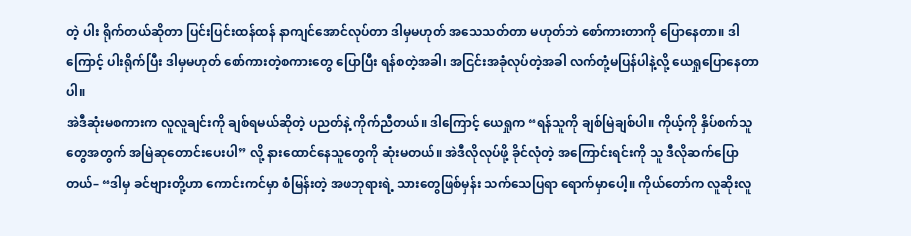တဲ့ ပါး ရိုက်တယ်ဆိုတာ ပြင်းပြင်းထန်ထန် နာကျင်အောင်လုပ်တာ ဒါမှမဟုတ် အသေသတ်တာ မဟုတ်ဘဲ စော်ကားတာကို ပြောနေတာ။ ဒါကြောင့် ပါးရိုက်ပြီး ဒါမှမဟုတ် စော်ကားတဲ့စကားတွေ ပြောပြီး ရန်စတဲ့အခါ၊ အငြင်းအခုံလုပ်တဲ့အခါ လက်တုံ့မပြန်ပါနဲ့လို့ ယေရှုပြောနေတာပါ။
အဲဒီဆုံးမစကားက လူလူချင်းကို ချစ်ရမယ်ဆိုတဲ့ ပညတ်နဲ့ ကိုက်ညီတယ်။ ဒါကြောင့် ယေရှုက “ရန်သူကို ချစ်မြဲချစ်ပါ။ ကိုယ့်ကို နှိပ်စက်သူတွေအတွက် အမြဲဆုတောင်းပေးပါ” လို့ နားထောင်နေသူတွေကို ဆုံးမတယ်။ အဲဒီလိုလုပ်ဖို့ ခိုင်လုံတဲ့ အကြောင်းရင်းကို သူ ဒီလိုဆက်ပြောတယ်– “ဒါမှ ခင်ဗျားတို့ဟာ ကောင်းကင်မှာ စံမြန်းတဲ့ အဖဘုရားရဲ့ သားတွေဖြစ်မှန်း သက်သေပြရာ ရောက်မှာပေါ့။ ကိုယ်တော်က လူဆိုးလူ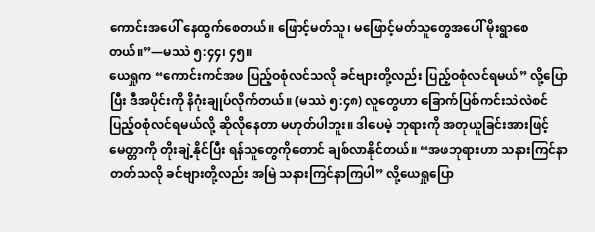ကောင်းအပေါ် နေထွက်စေတယ်။ ဖြောင့်မတ်သူ၊ မဖြောင့်မတ်သူတွေအပေါ် မိုးရွာစေတယ်။”—မဿဲ ၅:၄၄၊ ၄၅။
ယေရှုက “ကောင်းကင်အဖ ပြည့်ဝစုံလင်သလို ခင်ဗျားတို့လည်း ပြည့်ဝစုံလင်ရမယ်” လို့ပြောပြီး ဒီအပိုင်းကို နိဂုံးချုပ်လိုက်တယ်။ (မဿဲ ၅:၄၈) လူတွေဟာ ခြောက်ပြစ်ကင်းသဲလဲစင် ပြည့်၀စုံလင်ရမယ်လို့ ဆိုလိုနေတာ မဟုတ်ပါဘူး။ ဒါပေမဲ့ ဘုရားကို အတုယူခြင်းအားဖြင့် မေတ္တာကို တိုးချဲ့နိုင်ပြီး ရန်သူတွေကိုတောင် ချစ်လာနိုင်တယ်။ “အဖဘုရားဟာ သနားကြင်နာတတ်သလို ခင်ဗျားတို့လည်း အမြဲ သနားကြင်နာကြပါ” လို့ယေရှုပြော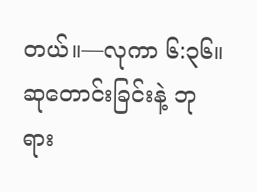တယ်။—လုကာ ၆:၃၆။
ဆုတောင်းခြင်းနဲ့ ဘုရား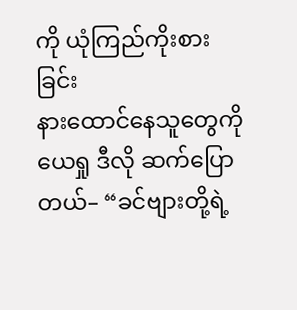ကို ယုံကြည်ကိုးစားခြင်း
နားထောင်နေသူတွေကို ယေရှု ဒီလို ဆက်ပြောတယ်– “ခင်ဗျားတို့ရဲ့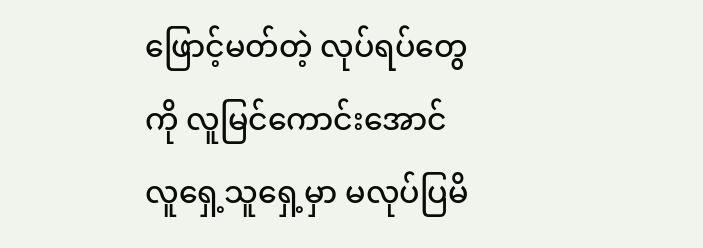ဖြောင့်မတ်တဲ့ လုပ်ရပ်တွေကို လူမြင်ကောင်းအောင် လူရှေ့သူရှေ့မှာ မလုပ်ပြမိ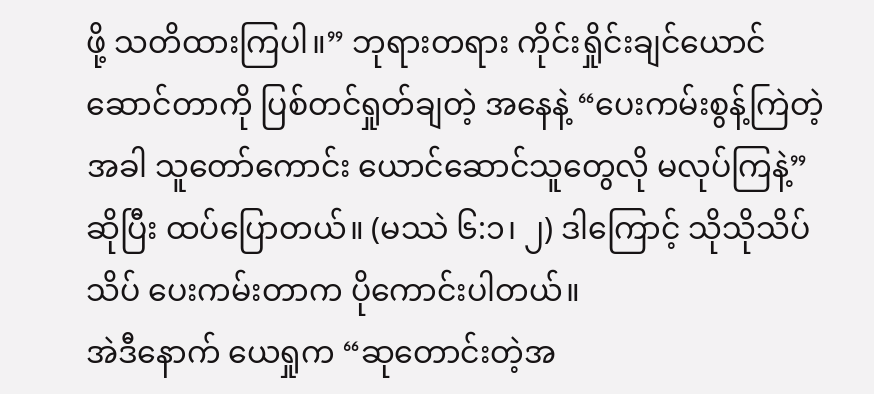ဖို့ သတိထားကြပါ။” ဘုရားတရား ကိုင်းရှိုင်းချင်ယောင်ဆောင်တာကို ပြစ်တင်ရှုတ်ချတဲ့ အနေနဲ့ “ပေးကမ်းစွန့်ကြဲတဲ့အခါ သူတော်ကောင်း ယောင်ဆောင်သူတွေလို မလုပ်ကြနဲ့” ဆိုပြီး ထပ်ပြောတယ်။ (မဿဲ ၆:၁၊ ၂) ဒါကြောင့် သိုသိုသိပ်သိပ် ပေးကမ်းတာက ပိုကောင်းပါတယ်။
အဲဒီနောက် ယေရှုက “ဆုတောင်းတဲ့အ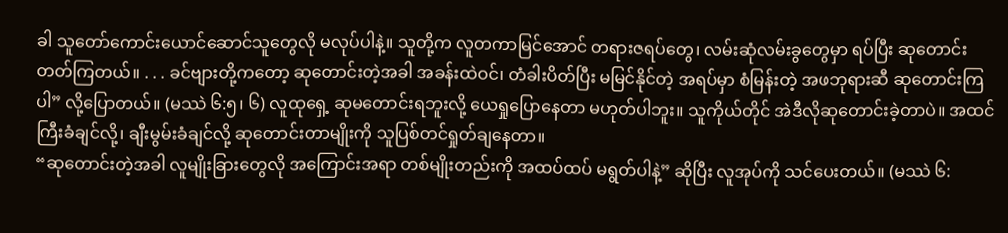ခါ သူတော်ကောင်းယောင်ဆောင်သူတွေလို မလုပ်ပါနဲ့။ သူတို့က လူတကာမြင်အောင် တရားဇရပ်တွေ၊ လမ်းဆုံလမ်းခွတွေမှာ ရပ်ပြီး ဆုတောင်းတတ်ကြတယ်။ . . . ခင်ဗျားတို့ကတော့ ဆုတောင်းတဲ့အခါ အခန်းထဲဝင်၊ တံခါးပိတ်ပြီး မမြင်နိုင်တဲ့ အရပ်မှာ စံမြန်းတဲ့ အဖဘုရားဆီ ဆုတောင်းကြပါ” လို့ပြောတယ်။ (မဿဲ ၆:၅၊ ၆) လူထုရှေ့ ဆုမတောင်းရဘူးလို့ ယေရှုပြောနေတာ မဟုတ်ပါဘူး။ သူကိုယ်တိုင် အဲဒီလိုဆုတောင်းခဲ့တာပဲ။ အထင်ကြီးခံချင်လို့၊ ချီးမွမ်းခံချင်လို့ ဆုတောင်းတာမျိုးကို သူပြစ်တင်ရှုတ်ချနေတာ။
“ဆုတောင်းတဲ့အခါ လူမျိုးခြားတွေလို အကြောင်းအရာ တစ်မျိုးတည်းကို အထပ်ထပ် မရွတ်ပါနဲ့” ဆိုပြီး လူအုပ်ကို သင်ပေးတယ်။ (မဿဲ ၆: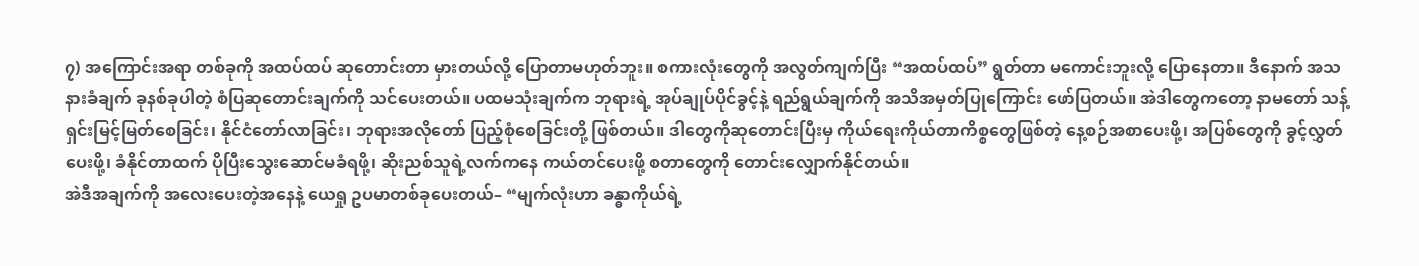၇) အကြောင်းအရာ တစ်ခုကို အထပ်ထပ် ဆုတောင်းတာ မှားတယ်လို့ ပြောတာမဟုတ်ဘူး။ စကားလုံးတွေကို အလွတ်ကျက်ပြီး “အထပ်ထပ်” ရွတ်တာ မကောင်းဘူးလို့ ပြောနေတာ။ ဒီနောက် အသနားခံချက် ခုနစ်ခုပါတဲ့ စံပြဆုတောင်းချက်ကို သင်ပေးတယ်။ ပထမသုံးချက်က ဘုရားရဲ့ အုပ်ချုပ်ပိုင်ခွင့်နဲ့ ရည်ရွယ်ချက်ကို အသိအမှတ်ပြုကြောင်း ဖော်ပြတယ်။ အဲဒါတွေကတော့ နာမတော် သန့်ရှင်းမြင့်မြတ်စေခြင်း၊ နိုင်ငံတော်လာခြင်း၊ ဘုရားအလိုတော် ပြည့်စုံစေခြင်းတို့ ဖြစ်တယ်။ ဒါတွေကိုဆုတောင်းပြီးမှ ကိုယ်ရေးကိုယ်တာကိစ္စတွေဖြစ်တဲ့ နေ့စဉ်အစာပေးဖို့၊ အပြစ်တွေကို ခွင့်လွှတ်ပေးဖို့၊ ခံနိုင်တာထက် ပိုပြီးသွေးဆောင်မခံရဖို့၊ ဆိုးညစ်သူရဲ့လက်ကနေ ကယ်တင်ပေးဖို့ စတာတွေကို တောင်းလျှောက်နိုင်တယ်။
အဲဒီအချက်ကို အလေးပေးတဲ့အနေနဲ့ ယေရှု ဥပမာတစ်ခုပေးတယ်– “မျက်လုံးဟာ ခန္ဓာကိုယ်ရဲ့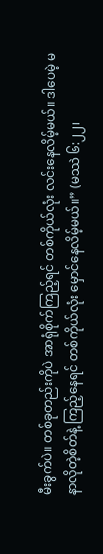မီးခွက်ပဲ။ တစ်ခုတည်းကိုပဲ အာရုံစိုက်ကြည့်ရင် တစ်ကိုယ်လုံး လင်းနေလိမ့်မယ်။ ဒါပေမဲ့ မနာလိုတဲ့စိတ်နဲ့ ကြည့်နေရင် တစ်ကိုယ်လုံး မှောင်နေလိမ့်မယ်။” (မဿဲ ၆:၂၂၊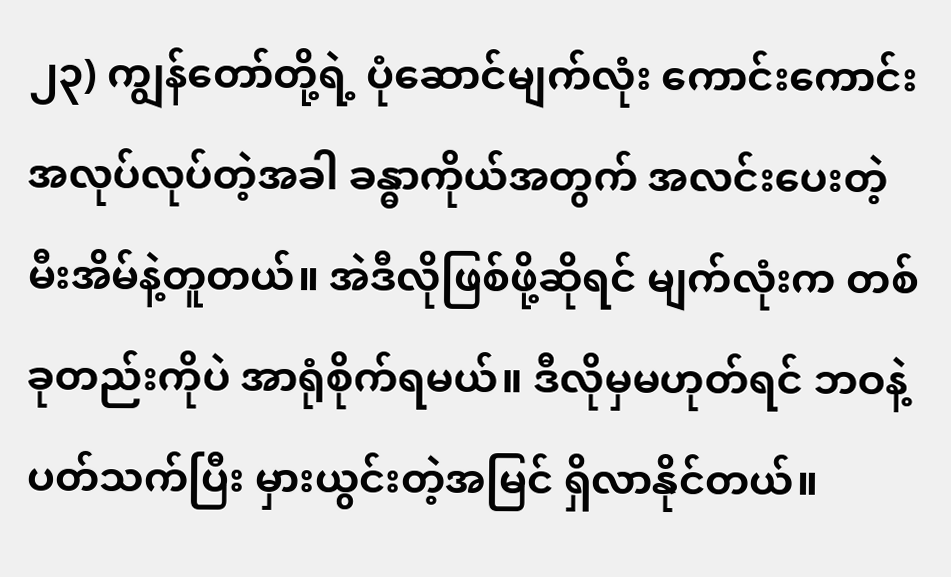၂၃) ကျွန်တော်တို့ရဲ့ ပုံဆောင်မျက်လုံး ကောင်းကောင်း အလုပ်လုပ်တဲ့အခါ ခန္ဓာကိုယ်အတွက် အလင်းပေးတဲ့ မီးအိမ်နဲ့တူတယ်။ အဲဒီလိုဖြစ်ဖို့ဆိုရင် မျက်လုံးက တစ်ခုတည်းကိုပဲ အာရုံစိုက်ရမယ်။ ဒီလိုမှမဟုတ်ရင် ဘဝနဲ့ပတ်သက်ပြီး မှားယွင်းတဲ့အမြင် ရှိလာနိုင်တယ်။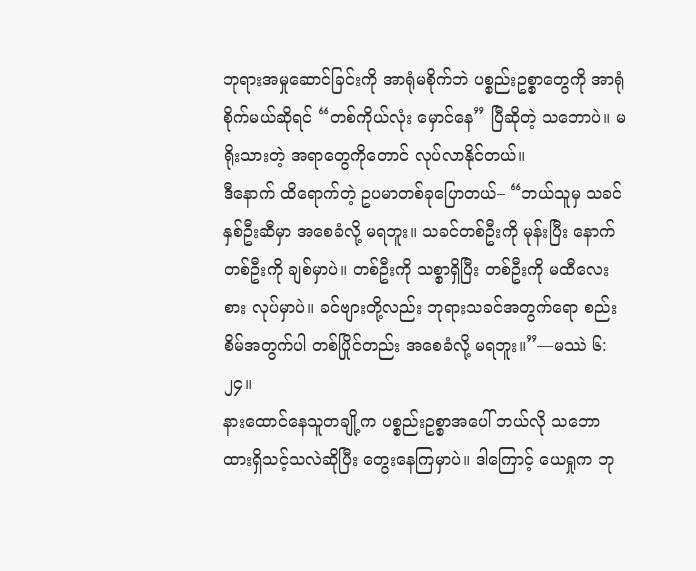ဘုရားအမှုဆောင်ခြင်းကို အာရုံမစိုက်ဘဲ ပစ္စည်းဥစ္စာတွေကို အာရုံစိုက်မယ်ဆိုရင် “တစ်ကိုယ်လုံး မှောင်နေ” ပြီဆိုတဲ့ သဘောပဲ။ မရိုးသားတဲ့ အရာတွေကိုတောင် လုပ်လာနိုင်တယ်။
ဒီနောက် ထိရောက်တဲ့ ဥပမာတစ်ခုပြောတယ်– “ဘယ်သူမှ သခင်နှစ်ဦးဆီမှာ အစေခံလို့ မရဘူး။ သခင်တစ်ဦးကို မုန်းပြီး နောက်တစ်ဦးကို ချစ်မှာပဲ။ တစ်ဦးကို သစ္စာရှိပြီး တစ်ဦးကို မထီလေးစား လုပ်မှာပဲ။ ခင်ဗျားတို့လည်း ဘုရားသခင်အတွက်ရော စည်းစိမ်အတွက်ပါ တစ်ပြိုင်တည်း အစေခံလို့ မရဘူး။”—မဿဲ ၆:၂၄။
နားထောင်နေသူတချို့က ပစ္စည်းဥစ္စာအပေါ် ဘယ်လို သဘောထားရှိသင့်သလဲဆိုပြီး တွေးနေကြမှာပဲ။ ဒါကြောင့် ယေရှုက ဘု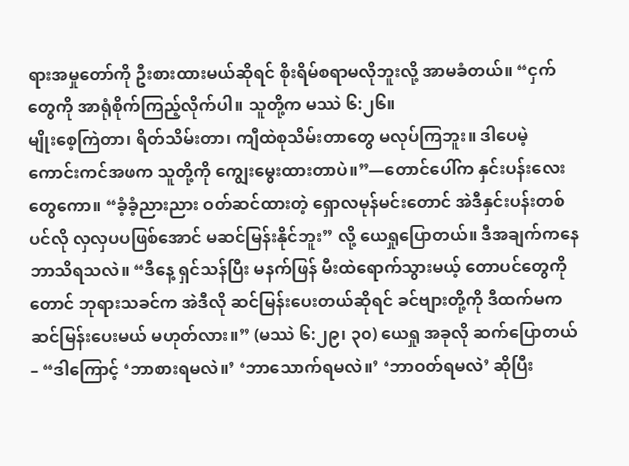ရားအမှုတော်ကို ဦးစားထားမယ်ဆိုရင် စိုးရိမ်စရာမလိုဘူးလို့ အာမခံတယ်။ “ငှက်တွေကို အာရုံစိုက်ကြည့်လိုက်ပါ။ သူတို့က မဿဲ ၆:၂၆။
မျိုးစေ့ကြဲတာ၊ ရိတ်သိမ်းတာ၊ ကျီထဲစုသိမ်းတာတွေ မလုပ်ကြဘူး။ ဒါပေမဲ့ ကောင်းကင်အဖက သူတို့ကို ကျွေးမွေးထားတာပဲ။”—တောင်ပေါ်က နှင်းပန်းလေးတွေကော။ “ခံ့ခံ့ညားညား ဝတ်ဆင်ထားတဲ့ ရှောလမုန်မင်းတောင် အဲဒီနှင်းပန်းတစ်ပင်လို လှလှပပဖြစ်အောင် မဆင်မြန်းနိုင်ဘူး” လို့ ယေရှုပြောတယ်။ ဒီအချက်ကနေ ဘာသိရသလဲ။ “ဒီနေ့ ရှင်သန်ပြီး မနက်ဖြန် မီးထဲရောက်သွားမယ့် တောပင်တွေကိုတောင် ဘုရားသခင်က အဲဒီလို ဆင်မြန်းပေးတယ်ဆိုရင် ခင်ဗျားတို့ကို ဒီထက်မက ဆင်မြန်းပေးမယ် မဟုတ်လား။” (မဿဲ ၆:၂၉၊ ၃၀) ယေရှု အခုလို ဆက်ပြောတယ်– “ဒါကြောင့် ‘ဘာစားရမလဲ။’ ‘ဘာသောက်ရမလဲ။’ ‘ဘာဝတ်ရမလဲ’ ဆိုပြီး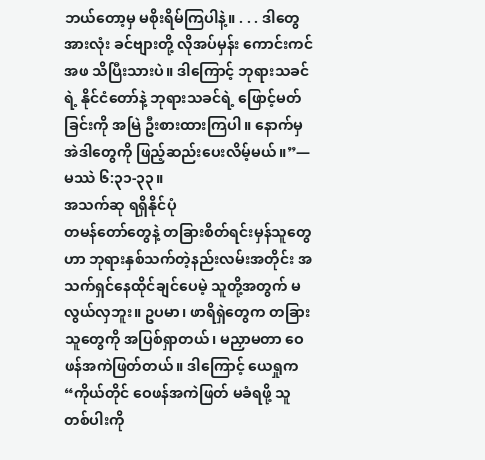ဘယ်တော့မှ မစိုးရိမ်ကြပါနဲ့။ . . . ဒါတွေအားလုံး ခင်ဗျားတို့ လိုအပ်မှန်း ကောင်းကင်အဖ သိပြီးသားပဲ။ ဒါကြောင့် ဘုရားသခင်ရဲ့ နိုင်ငံတော်နဲ့ ဘုရားသခင်ရဲ့ ဖြောင့်မတ်ခြင်းကို အမြဲ ဦးစားထားကြပါ။ နောက်မှ အဲဒါတွေကို ဖြည့်ဆည်းပေးလိမ့်မယ်။”—မဿဲ ၆:၃၁-၃၃။
အသက်ဆု ရရှိနိုင်ပုံ
တမန်တော်တွေနဲ့ တခြားစိတ်ရင်းမှန်သူတွေဟာ ဘုရားနှစ်သက်တဲ့နည်းလမ်းအတိုင်း အသက်ရှင်နေထိုင်ချင်ပေမဲ့ သူတို့အတွက် မလွယ်လှဘူး။ ဥပမာ၊ ဖာရိရှဲတွေက တခြားသူတွေကို အပြစ်ရှာတယ်၊ မညှာမတာ ဝေဖန်အကဲဖြတ်တယ်။ ဒါကြောင့် ယေရှုက “ကိုယ်တိုင် ဝေဖန်အကဲဖြတ် မခံရဖို့ သူတစ်ပါးကို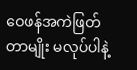ဝေဖန်အကဲဖြတ်တာမျိုး မလုပ်ပါနဲ့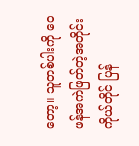တော့။ သူတစ်ပါးကို ဝေဖန်အကဲဖြတ်တဲ့အတိုင်း ကိုယ်တိုင် ပြန်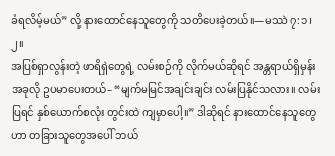ခံရလိမ့်မယ်” လို့ နားထောင်နေသူတွေကို သတိပေးခဲ့တယ်။—မဿဲ ၇:၁၊ ၂။
အပြစ်ရှာလွန်းတဲ့ ဖာရိရှဲတွေရဲ့ လမ်းစဉ်ကို လိုက်မယ်ဆိုရင် အန္တရာယ်ရှိမှန်း အခုလို ဥပမာပေးတယ်– “မျက်မမြင်အချင်းချင်း လမ်းပြနိုင်သလား။ လမ်းပြရင် နှစ်ယောက်စလုံး တွင်းထဲ ကျမှာပေါ့။” ဒါဆိုရင် နားထောင်နေသူတွေဟာ တခြားသူတွေအပေါ် ဘယ်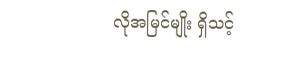လိုအမြင်မျိုး ရှိသင့်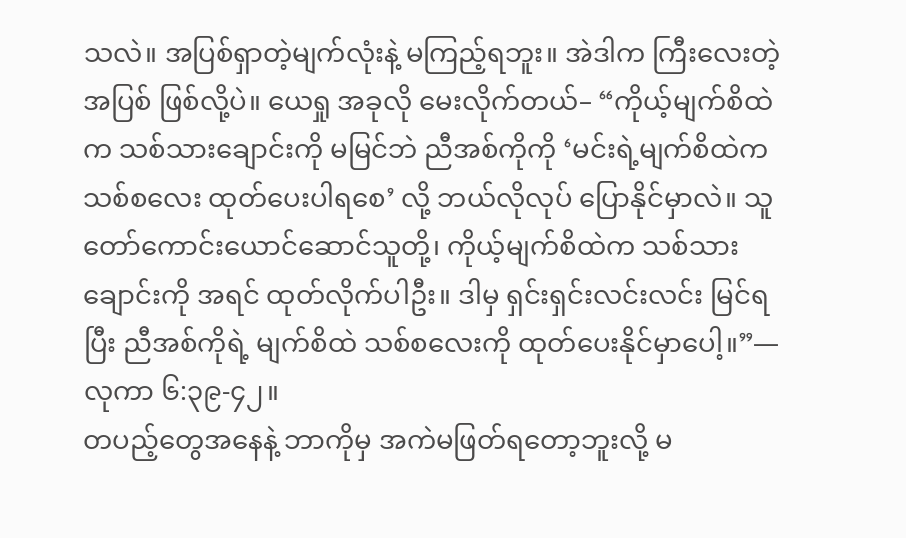သလဲ။ အပြစ်ရှာတဲ့မျက်လုံးနဲ့ မကြည့်ရဘူး။ အဲဒါက ကြီးလေးတဲ့အပြစ် ဖြစ်လို့ပဲ။ ယေရှု အခုလို မေးလိုက်တယ်– “ကိုယ့်မျက်စိထဲက သစ်သားချောင်းကို မမြင်ဘဲ ညီအစ်ကိုကို ‘မင်းရဲ့မျက်စိထဲက သစ်စလေး ထုတ်ပေးပါရစေ’ လို့ ဘယ်လိုလုပ် ပြောနိုင်မှာလဲ။ သူတော်ကောင်းယောင်ဆောင်သူတို့၊ ကိုယ့်မျက်စိထဲက သစ်သားချောင်းကို အရင် ထုတ်လိုက်ပါဦး။ ဒါမှ ရှင်းရှင်းလင်းလင်း မြင်ရပြီး ညီအစ်ကိုရဲ့ မျက်စိထဲ သစ်စလေးကို ထုတ်ပေးနိုင်မှာပေါ့။”—လုကာ ၆:၃၉-၄၂။
တပည့်တွေအနေနဲ့ ဘာကိုမှ အကဲမဖြတ်ရတော့ဘူးလို့ မ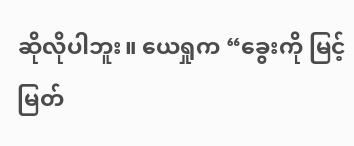ဆိုလိုပါဘူး။ ယေရှုက “ခွေးကို မြင့်မြတ်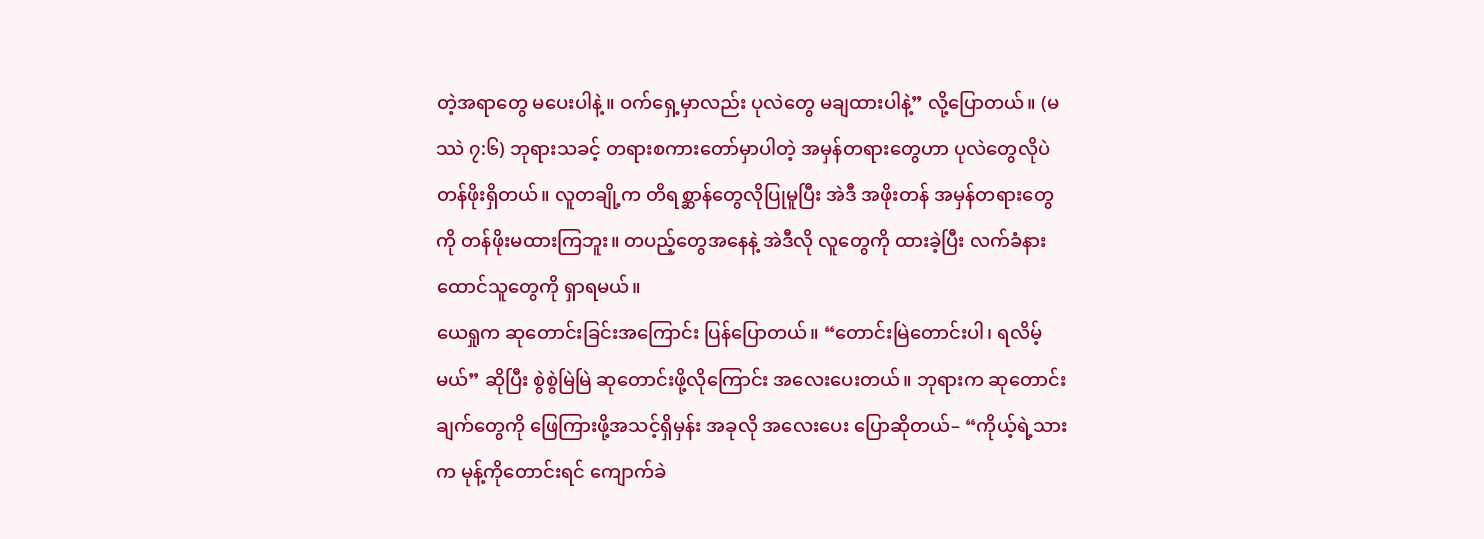တဲ့အရာတွေ မပေးပါနဲ့။ ဝက်ရှေ့မှာလည်း ပုလဲတွေ မချထားပါနဲ့” လို့ပြောတယ်။ (မဿဲ ၇:၆) ဘုရားသခင့် တရားစကားတော်မှာပါတဲ့ အမှန်တရားတွေဟာ ပုလဲတွေလိုပဲ တန်ဖိုးရှိတယ်။ လူတချို့က တိရစ္ဆာန်တွေလိုပြုမူပြီး အဲဒီ အဖိုးတန် အမှန်တရားတွေကို တန်ဖိုးမထားကြဘူး။ တပည့်တွေအနေနဲ့ အဲဒီလို လူတွေကို ထားခဲ့ပြီး လက်ခံနားထောင်သူတွေကို ရှာရမယ်။
ယေရှုက ဆုတောင်းခြင်းအကြောင်း ပြန်ပြောတယ်။ “တောင်းမြဲတောင်းပါ၊ ရလိမ့်မယ်” ဆိုပြီး စွဲစွဲမြဲမြဲ ဆုတောင်းဖို့လိုကြောင်း အလေးပေးတယ်။ ဘုရားက ဆုတောင်းချက်တွေကို ဖြေကြားဖို့အသင့်ရှိမှန်း အခုလို အလေးပေး ပြောဆိုတယ်– “ကိုယ့်ရဲ့သားက မုန့်ကိုတောင်းရင် ကျောက်ခဲ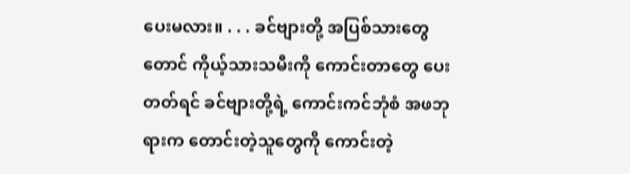ပေးမလား။ . . . ခင်ဗျားတို့ အပြစ်သားတွေတောင် ကိုယ့်သားသမီးကို ကောင်းတာတွေ ပေးတတ်ရင် ခင်ဗျားတို့ရဲ့ ကောင်းကင်ဘုံစံ အဖဘုရားက တောင်းတဲ့သူတွေကို ကောင်းတဲ့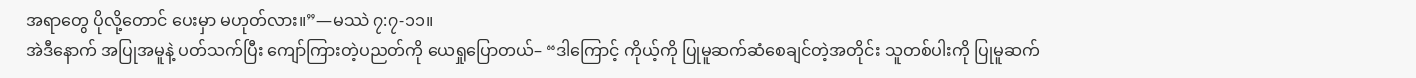အရာတွေ ပိုလို့တောင် ပေးမှာ မဟုတ်လား။”—မဿဲ ၇:၇-၁၁။
အဲဒီနောက် အပြုအမူနဲ့ ပတ်သက်ပြီး ကျော်ကြားတဲ့ပညတ်ကို ယေရှုပြောတယ်– “ဒါကြောင့် ကိုယ့်ကို ပြုမူဆက်ဆံစေချင်တဲ့အတိုင်း သူတစ်ပါးကို ပြုမူဆက်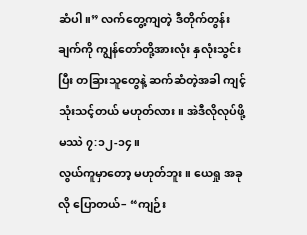ဆံပါ။” လက်တွေ့ကျတဲ့ ဒီတိုက်တွန်းချက်ကို ကျွန်တော်တို့အားလုံး နှလုံးသွင်းပြီး တခြားသူတွေနဲ့ ဆက်ဆံတဲ့အခါ ကျင့်သုံးသင့်တယ် မဟုတ်လား။ အဲဒီလိုလုပ်ဖို့ မဿဲ ၇:၁၂-၁၄။
လွယ်ကူမှာတော့ မဟုတ်ဘူး။ ယေရှု အခုလို ပြောတယ်– “ကျဉ်း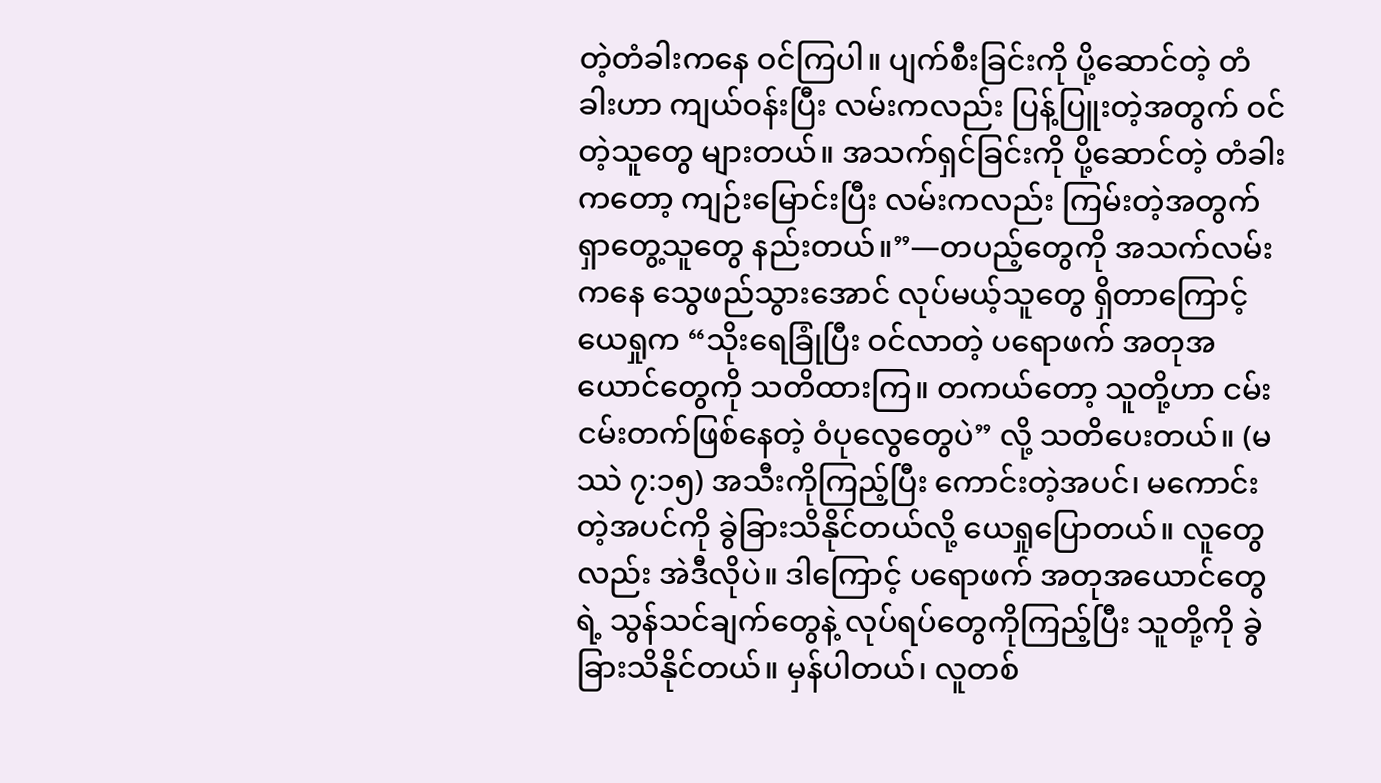တဲ့တံခါးကနေ ဝင်ကြပါ။ ပျက်စီးခြင်းကို ပို့ဆောင်တဲ့ တံခါးဟာ ကျယ်ဝန်းပြီး လမ်းကလည်း ပြန့်ပြူးတဲ့အတွက် ဝင်တဲ့သူတွေ များတယ်။ အသက်ရှင်ခြင်းကို ပို့ဆောင်တဲ့ တံခါးကတော့ ကျဉ်းမြောင်းပြီး လမ်းကလည်း ကြမ်းတဲ့အတွက် ရှာတွေ့သူတွေ နည်းတယ်။”—တပည့်တွေကို အသက်လမ်းကနေ သွေဖည်သွားအောင် လုပ်မယ့်သူတွေ ရှိတာကြောင့် ယေရှုက “သိုးရေခြုံပြီး ဝင်လာတဲ့ ပရောဖက် အတုအယောင်တွေကို သတိထားကြ။ တကယ်တော့ သူတို့ဟာ ငမ်းငမ်းတက်ဖြစ်နေတဲ့ ဝံပုလွေတွေပဲ” လို့ သတိပေးတယ်။ (မဿဲ ၇:၁၅) အသီးကိုကြည့်ပြီး ကောင်းတဲ့အပင်၊ မကောင်းတဲ့အပင်ကို ခွဲခြားသိနိုင်တယ်လို့ ယေရှုပြောတယ်။ လူတွေလည်း အဲဒီလိုပဲ။ ဒါကြောင့် ပရောဖက် အတုအယောင်တွေရဲ့ သွန်သင်ချက်တွေနဲ့ လုပ်ရပ်တွေကိုကြည့်ပြီး သူတို့ကို ခွဲခြားသိနိုင်တယ်။ မှန်ပါတယ်၊ လူတစ်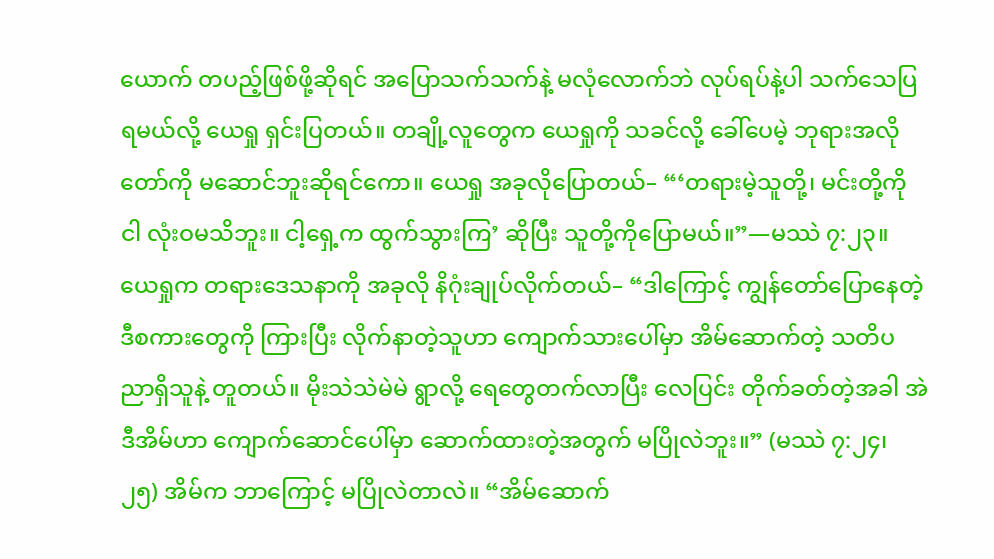ယောက် တပည့်ဖြစ်ဖို့ဆိုရင် အပြောသက်သက်နဲ့ မလုံလောက်ဘဲ လုပ်ရပ်နဲ့ပါ သက်သေပြရမယ်လို့ ယေရှု ရှင်းပြတယ်။ တချို့လူတွေက ယေရှုကို သခင်လို့ ခေါ်ပေမဲ့ ဘုရားအလိုတော်ကို မဆောင်ဘူးဆိုရင်ကော။ ယေရှု အခုလိုပြောတယ်– “‘တရားမဲ့သူတို့၊ မင်းတို့ကို ငါ လုံးဝမသိဘူး။ ငါ့ရှေ့က ထွက်သွားကြ’ ဆိုပြီး သူတို့ကိုပြောမယ်။”—မဿဲ ၇:၂၃။
ယေရှုက တရားဒေသနာကို အခုလို နိဂုံးချုပ်လိုက်တယ်– “ဒါကြောင့် ကျွန်တော်ပြောနေတဲ့ ဒီစကားတွေကို ကြားပြီး လိုက်နာတဲ့သူဟာ ကျောက်သားပေါ်မှာ အိမ်ဆောက်တဲ့ သတိပညာရှိသူနဲ့ တူတယ်။ မိုးသဲသဲမဲမဲ ရွာလို့ ရေတွေတက်လာပြီး လေပြင်း တိုက်ခတ်တဲ့အခါ အဲဒီအိမ်ဟာ ကျောက်ဆောင်ပေါ်မှာ ဆောက်ထားတဲ့အတွက် မပြိုလဲဘူး။” (မဿဲ ၇:၂၄၊ ၂၅) အိမ်က ဘာကြောင့် မပြိုလဲတာလဲ။ “အိမ်ဆောက်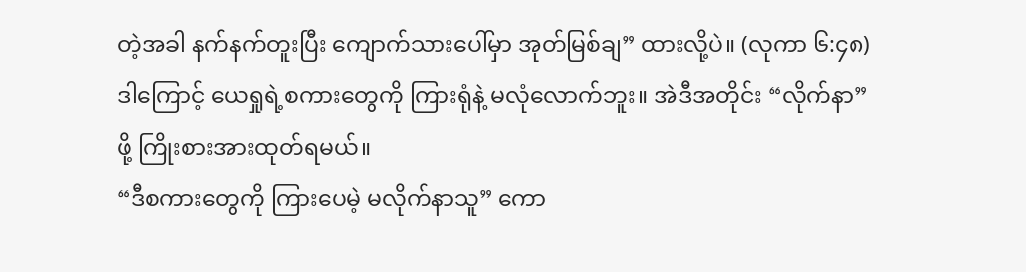တဲ့အခါ နက်နက်တူးပြီး ကျောက်သားပေါ်မှာ အုတ်မြစ်ချ” ထားလို့ပဲ။ (လုကာ ၆:၄၈) ဒါကြောင့် ယေရှုရဲ့စကားတွေကို ကြားရုံနဲ့ မလုံလောက်ဘူး။ အဲဒီအတိုင်း “လိုက်နာ” ဖို့ ကြိုးစားအားထုတ်ရမယ်။
“ဒီစကားတွေကို ကြားပေမဲ့ မလိုက်နာသူ” ကော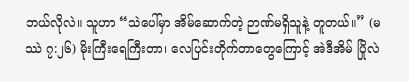ဘယ်လိုလဲ။ သူဟာ “သဲပေါ်မှာ အိမ်ဆောက်တဲ့ ဉာဏ်မရှိသူနဲ့ တူတယ်။” (မဿဲ ၇:၂၆) မိုးကြီးရေကြီးတာ၊ လေပြင်းတိုက်တာတွေကြောင့် အဲဒီအိမ် ပြိုလဲ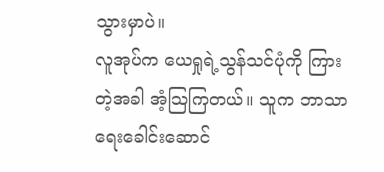သွားမှာပဲ။
လူအုပ်က ယေရှုရဲ့သွန်သင်ပုံကို ကြားတဲ့အခါ အံ့သြကြတယ်။ သူက ဘာသာရေးခေါင်းဆောင်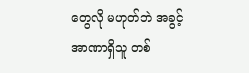တွေလို မဟုတ်ဘဲ အခွင့်အာဏာရှိသူ တစ်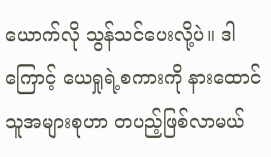ယောက်လို သွန်သင်ပေးလို့ပဲ။ ဒါကြောင့် ယေရှုရဲ့စကားကို နားထောင်သူအများစုဟာ တပည့်ဖြစ်လာမယ်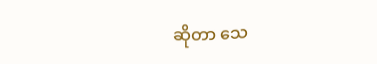ဆိုတာ သေ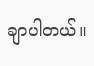ချာပါတယ်။